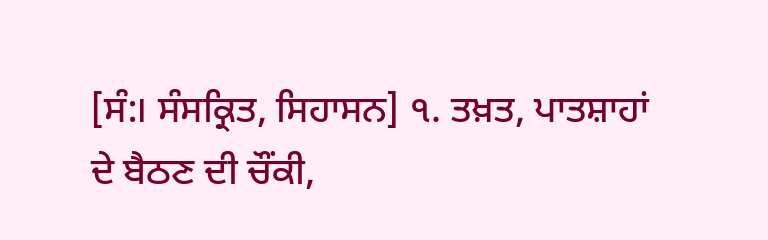[ਸੰ:। ਸੰਸਕ੍ਰਿਤ, ਸਿਹਾਸਨ] ੧. ਤਖ਼ਤ, ਪਾਤਸ਼ਾਹਾਂ ਦੇ ਬੈਠਣ ਦੀ ਚੌਂਕੀ,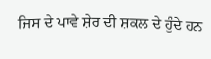ਜਿਸ ਦੇ ਪਾਵੇ ਸ਼ੇਰ ਦੀ ਸ਼ਕਲ ਦੇ ਹੁੰਦੇ ਹਨ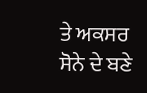ਤੇ ਅਕਸਰ ਸੋਨੇ ਦੇ ਬਣੇ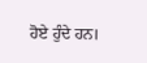ਹੋਏ ਹੁੰਦੇ ਹਨ।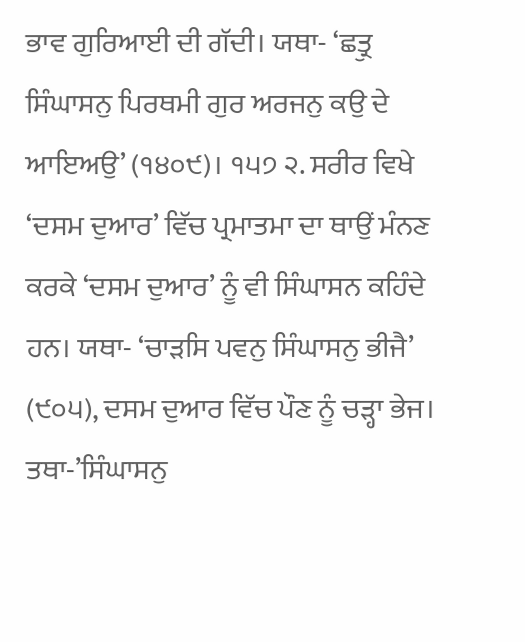ਭਾਵ ਗੁਰਿਆਈ ਦੀ ਗੱਦੀ। ਯਥਾ- ‘ਛਤ੍ਰੁ ਸਿੰਘਾਸਨੁ ਪਿਰਥਮੀ ਗੁਰ ਅਰਜਨੁ ਕਉ ਦੇ ਆਇਅਉ’ (੧੪੦੯)। ੧੫੭ ੨. ਸਰੀਰ ਵਿਖੇ ‘ਦਸਮ ਦੁਆਰ’ ਵਿੱਚ ਪ੍ਰਮਾਤਮਾ ਦਾ ਥਾਉਂ ਮੰਨਣ ਕਰਕੇ ‘ਦਸਮ ਦੁਆਰ’ ਨੂੰ ਵੀ ਸਿੰਘਾਸਨ ਕਹਿੰਦੇ ਹਨ। ਯਥਾ- ‘ਚਾੜਸਿ ਪਵਨੁ ਸਿੰਘਾਸਨੁ ਭੀਜੈ’ (੯੦੫), ਦਸਮ ਦੁਆਰ ਵਿੱਚ ਪੌਣ ਨੂੰ ਚੜ੍ਹਾ ਭੇਜ। ਤਥਾ-’ਸਿੰਘਾਸਨੁ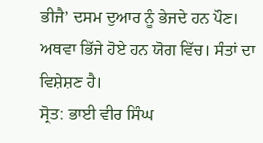ਭੀਜੈ’ ਦਸਮ ਦੁਆਰ ਨੂੰ ਭੇਜਦੇ ਹਨ ਪੌਣ। ਅਥਵਾ ਭਿੱਜੇ ਹੋਏ ਹਨ ਯੋਗ ਵਿੱਚ। ਸੰਤਾਂ ਦਾ ਵਿਸ਼ੇਸ਼ਣ ਹੈ।
ਸ੍ਰੋਤ: ਭਾਈ ਵੀਰ ਸਿੰਘ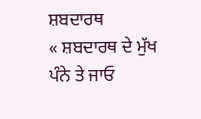ਸ਼ਬਦਾਰਥ
« ਸ਼ਬਦਾਰਥ ਦੇ ਮੁੱਖ ਪੰਨੇ ਤੇ ਜਾਓ